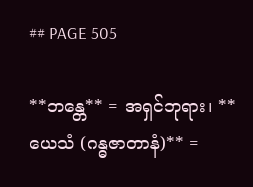## PAGE 505

**ဘန္တေ** = အရှင်ဘုရား၊ **ယေသံ (ဂန္ဓဇာတာနံ)** =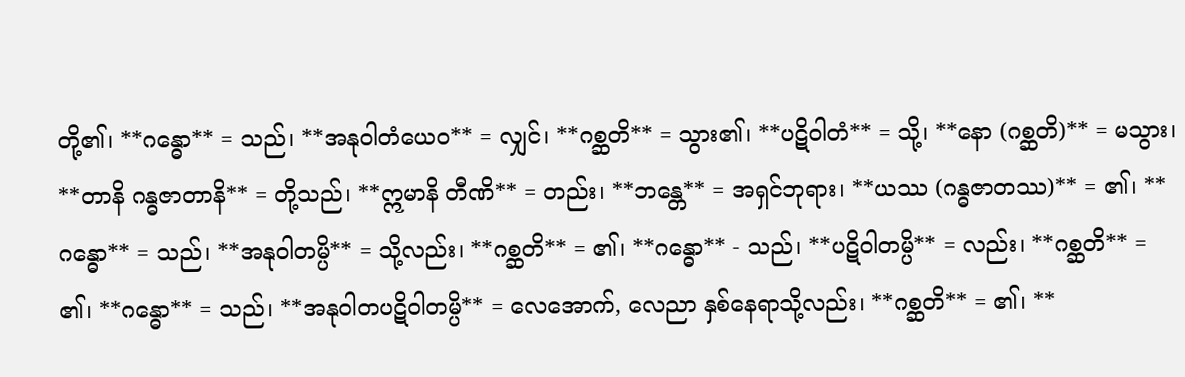တို့၏၊ **ဂန္ဓော** = သည်၊ **အနုဝါတံယေဝ** = လျှင်၊ **ဂစ္ဆတိ** = သွား၏၊ **ပဋိဝါတံ** = သို့၊ **နော (ဂစ္ဆတိ)** = မသွား၊ **တာနိ ဂန္ဓဇာတာနိ** = တို့သည်၊ **ဣမာနိ တီဏိ** = တည်း၊ **ဘန္တေ** = အရှင်ဘုရား၊ **ယဿ (ဂန္ဓဇာတဿ)** = ၏၊ **ဂန္ဓော** = သည်၊ **အနုဝါတမ္ပိ** = သို့လည်း၊ **ဂစ္ဆတိ** = ၏၊ **ဂန္ဓော** - သည်၊ **ပဋိဝါတမ္ပိ** = လည်း၊ **ဂစ္ဆတိ** = ၏၊ **ဂန္ဓော** = သည်၊ **အနုဝါတပဋိဝါတမ္ပိ** = လေအောက်, လေညာ နှစ်နေရာသို့လည်း၊ **ဂစ္ဆတိ** = ၏၊ **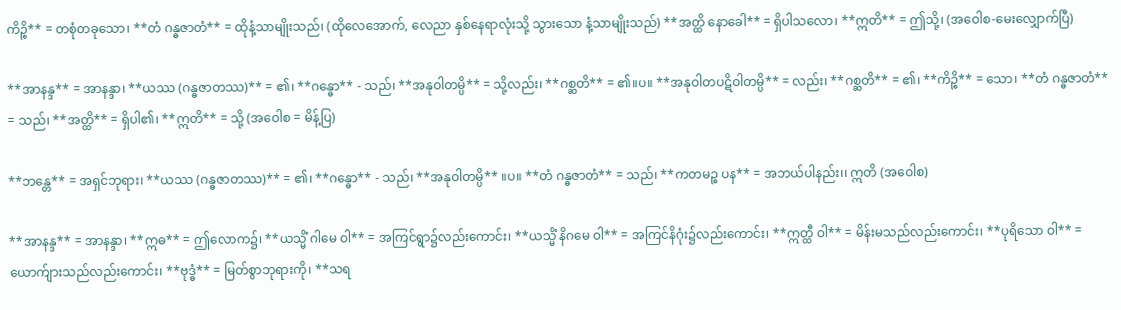ကိဉ္စိ** = တစုံတခုသော၊ **တံ ဂန္ဓဇာတံ** = ထိုနံ့သာမျိုးသည်၊ (ထိုလေအောက်, လေညာ နှစ်နေရာလုံးသို့ သွားသော နံ့သာမျိုးသည်) **အတ္ထိ နောခေါ** = ရှိပါသလော၊ **ဣတိ** = ဤသို့၊ (အဝေါစ-မေးလျှောက်ပြီ)

**အာနန္ဒ** = အာနန္ဒာ၊ **ယဿ (ဂန္ဓဇာတဿ)** = ၏၊ **ဂန္ဓော** - သည်၊ **အနုဝါတမ္ပိ** = သို့လည်း၊ **ဂစ္ဆတိ** = ၏။ပ။ **အနုဝါတပဋိဝါတမ္ပိ** = လည်း၊ **ဂစ္ဆတိ** = ၏၊ **ကိဉ္စိ** = သော၊ **တံ ဂန္ဓဇာတံ** = သည်၊ **အတ္ထိ** = ရှိပါ၏၊ **ဣတိ** = သို့ (အဝေါစ = မိန့်ပြ)

**ဘန္တေ** = အရှင်ဘုရား၊ **ယဿ (ဂန္ဓဇာတဿ)** = ၏၊ **ဂန္ဓော** - သည်၊ **အနုဝါတမ္ပိ** ။ပ။ **တံ ဂန္ဓဇာတံ** = သည်၊ **ကတမဉ္စ ပန** = အဘယ်ပါနည်း၊၊ ဣတိ (အဝေါစ)

**အာနန္ဒ** = အာနန္ဒာ၊ **ဣဓ** = ဤလောက၌၊ **ယသ္မိံ ဂါမေ ဝါ** = အကြင်ရွာ၌လည်းကောင်း၊ **ယသ္မိံ နိဂမေ ဝါ** = အကြင်နိဂုံး၌လည်းကောင်း၊ **ဣတ္ထီ ဝါ** = မိန်းမသည်လည်းကောင်း၊ **ပုရိသော ဝါ** = ယောက်ျားသည်လည်းကောင်း၊ **ဗုဒ္ဓံ** = မြတ်စွာဘုရားကို၊ **သရ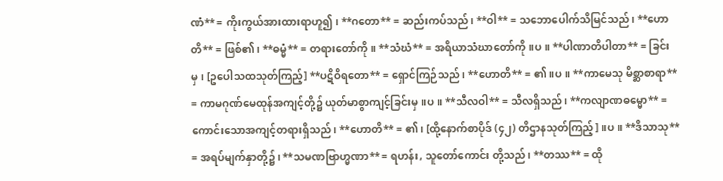ဏံ** = ကိုးကွယ်အားထားရာဟူ၍၊ **ဂတော** = ဆည်းကပ်သည်၊ **ဝါ** = သဘောပေါက်သိမြင်သည်၊ **ဟောတိ** = ဖြစ်၏၊ **ဓမ္မံ** = တရားတော်ကို။ **သံဃံ** = အရိယာသံဃာတော်ကို။ပ။ **ပါဏာတိပါတာ** = ခြင်းမှ၊ [ဥပေါသထသုတ်ကြည့်] **ပဋိဝိရတော** = ရှောင်ကြဉ်သည်၊ **ဟောတိ** = ၏။ပ။ **ကာမေသု မိစ္ဆာစာရာ** = ကာမဂုဏ်မေထုန်အကျင့်တို့၌ ယုတ်မာစွာကျင့်ခြင်းမှ။ပ။ **သီလဝါ** = သီလရှိသည်၊ **ကလျာဏဓမ္မော** = ကောင်းသောအကျင့်တရားရှိသည်၊ **ဟောတိ** = ၏၊ [ထို့နောက်စာပိုဒ် (၄၂) တိဌာနသုတ်ကြည့်]။ပ။ **ဒိသာသု** = အရပ်မျက်နှာတို့၌၊ **သမဏဗြာဟ္မဏာ** = ရဟန်း, သူတော်ကောင်း တို့သည်၊ **တဿ** = ထို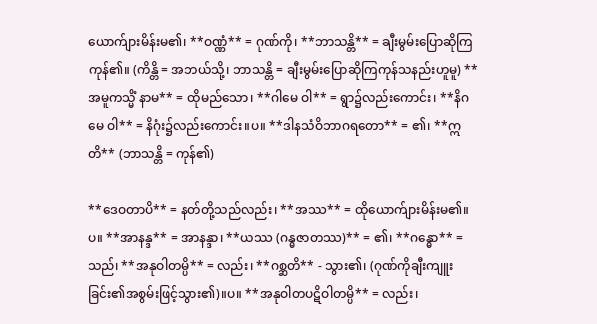ယောက်ျားမိန်းမ၏၊ **ဝဏ္ဏံ** = ဂုဏ်ကို၊ **ဘာသန္တိ** = ချီးမွမ်းပြောဆိုကြကုန်၏။ (ကိန္တိ = အဘယ်သို့၊ ဘာသန္တိ = ချီးမွမ်းပြောဆိုကြကုန်သနည်းဟူမူ) **အမူကသ္မိံ နာမ** = ထိုမည်သော၊ **ဂါမေ ဝါ** = ရွာ၌လည်းကောင်း၊ **နိဂမေ ဝါ** = နိဂုံး၌လည်းကောင်း။ပ။ **ဒါနသံဝိဘာဂရတော** = ၏၊ **ဣတိ** (ဘာသန္တိ = ကုန်၏)

**ဒေဝတာပိ** = နတ်တို့သည်လည်း၊ **အဿ** = ထိုယောက်ျားမိန်းမ၏။ပ။ **အာနန္ဒ** = အာနန္ဒာ၊ **ယဿ (ဂန္ဓဇာတဿ)** = ၏၊ **ဂန္ဓော** = သည်၊ **အနုဝါတမ္ပိ** = လည်း၊ **ဂစ္ဆတိ** - သွား၏၊ (ဂုဏ်ကိုချီးကျူးခြင်း၏အစွမ်းဖြင့်သွား၏)။ပ။ **အနုဝါတပဋိဝါတမ္ပိ** = လည်း၊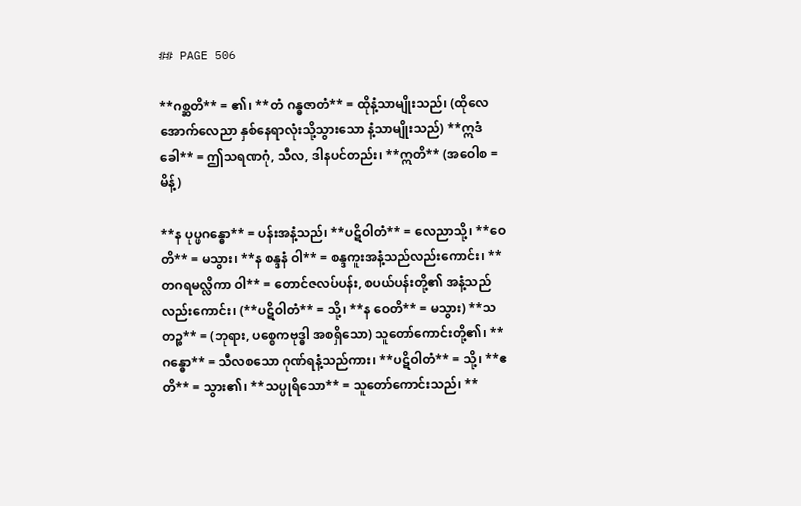## PAGE 506

**ဂစ္ဆတိ** = ၏၊ **တံ ဂန္ဓဇာတံ** = ထိုနံ့သာမျိုးသည်၊ (ထိုလေအောက်လေညာ နှစ်နေရာလုံးသို့သွားသော နံ့သာမျိုးသည်) **ဣဒံ ခေါ** = ဤသရဏဂုံ, သီလ, ဒါနပင်တည်း၊ **ဣတိ** (အဝေါစ = မိန့်)

**န ပုပ္ဖဂန္ဓော** = ပန်းအနံ့သည်၊ **ပဋိဝါတံ** = လေညာသို့၊ **ဝေတိ** = မသွား၊ **န စန္ဒနံ ဝါ** = စန္ဒကူးအနံ့သည်လည်းကောင်း၊ **တဂရမလ္လိကာ ဝါ** = တောင်ဇလပ်ပန်း, စပယ်ပန်းတို့၏ အနံ့သည်လည်းကောင်း၊ (**ပဋိဝါတံ** = သို့၊ **န ဝေတိ** = မသွား) **သတဉ္စ** = (ဘုရား, ပစ္စေကဗုဒ္ဓါ အစရှိသော) သူတော်ကောင်းတို့၏၊ **ဂန္ဓော** = သီလစသော ဂုဏ်ရနံ့သည်ကား၊ **ပဋိဝါတံ** = သို့၊ **ဧတိ** = သွား၏၊ **သပ္ပုရိသော** = သူတော်ကောင်းသည်၊ **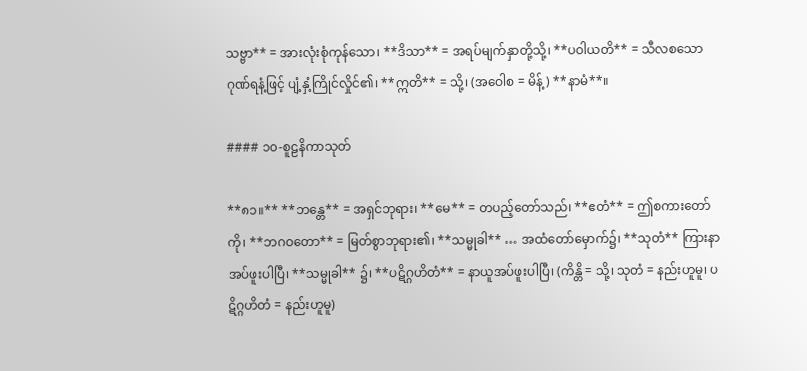သဗ္ဗာ** = အားလုံးစုံကုန်သော၊ **ဒိသာ** = အရပ်မျက်နှာတို့သို့၊ **ပဝါယတိ** = သီလစသောဂုဏ်ရနံ့ဖြင့် ပျံ့နှံ့ကြိုင်လှိုင်၏၊ **ဣတိ** = သို့၊ (အဝေါစ = မိန့်) **နာမံ**။

#### ၁၀-စူဠနိကာသုတ်

**၈၁။** **ဘန္တေ** = အရှင်ဘုရား၊ **မေ** = တပည့်တော်သည်၊ **ဧတံ** = ဤစကားတော်ကို၊ **ဘဂဝတော** = မြတ်စွာဘုရား၏၊ **သမ္မုခါ** … အထံတော်မှောက်၌၊ **သုတံ** ကြားနာအပ်ဖူးပါပြီ၊ **သမ္မုခါ** ၌၊ **ပဋိဂ္ဂဟိတံ** = နာယူအပ်ဖူးပါပြီ၊ (ကိန္တိ = သို့၊ သုတံ = နည်းဟူမူ၊ ပဋိဂ္ဂဟိတံ = နည်းဟူမူ)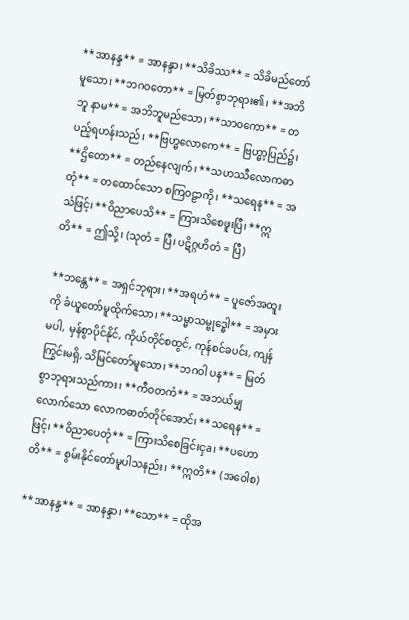**အာနန္ဒ** = အာနန္ဒာ၊ **သိခိဿ** = သိခိမည်တော်မူသော၊ **ဘဂဝတော** = မြတ်စွာဘုရား၏၊ **အဘိဘူ နာမ** = အဘိဘူမည်သော၊ **သာဝကော** = တပည့်ရဟန်းသည်၊ **ဗြဟ္မလောကေ** = ဗြဟ္မာ့ပြည်၌၊ **ဌိတော** = တည်နေလျက်၊ **သဟဿီလောကဓာတုံ** = တထောင်သော စကြဝဠာကို၊ **သရေန** = အသံဖြင့်၊ **ဝိညာပေသိ** = ကြားသိစေဖူးပြီ၊ **ဣတိ** = ဤသို့၊ (သုတံ = ပြီ၊ ပဋိဂ္ဂဟိတံ = ပြီ)

**ဘန္တေ** = အရှင်ဘုရား၊ **အရဟံ** = ပူဇော်အထူးကို ခံယူတော်မူထိုက်သော၊ **သမ္မာသမ္ဗုဒ္ဓေါ** = အမှားမပါ, မှန်စွာပိုင်နိုင်, ကိုယ်တိုင်စထွင်, ကုန်စင်ခပင်း, ကျန်ကြွင်းမရှိ, သိမြင်တော်မူသော၊ **ဘဂဝါ ပန** = မြတ်စွာဘုရားသည်ကား၊ **ကီဝတကံ** = အဘယ်မျှလောက်သော လောကဓာတ်တိုင်အောင်၊ **သရေန** = ဖြင့်၊ **ဝိညာပေတုံ** = ကြားသိစေခြင်းငှa၊ **ပဟောတိ** = စွမ်းနိုင်တော်မူပါသနည်း၊ **ဣတိ** (အဝေါစ)

**အာနန္ဒ** = အာနန္ဒာ၊ **သော** = ထိုအ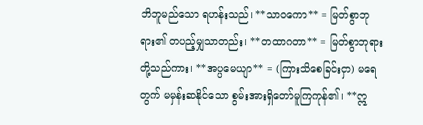ဘိဘူမည်သော ရဟန်းသည်၊ **သာဝကော** = မြတ်စွာဘုရား၏ တပည့်မျှသာတည်း၊ **တထာဂတာ** = မြတ်စွာဘုရားတို့သည်ကား၊ **အပ္ပမေယျာ** = (ကြားသိစေခြင်းငှာ) မရေတွက် မမှန်းဆနိုင်သော စွမ်းအားရှိတော်မူကြကုန်၏၊ **ဣ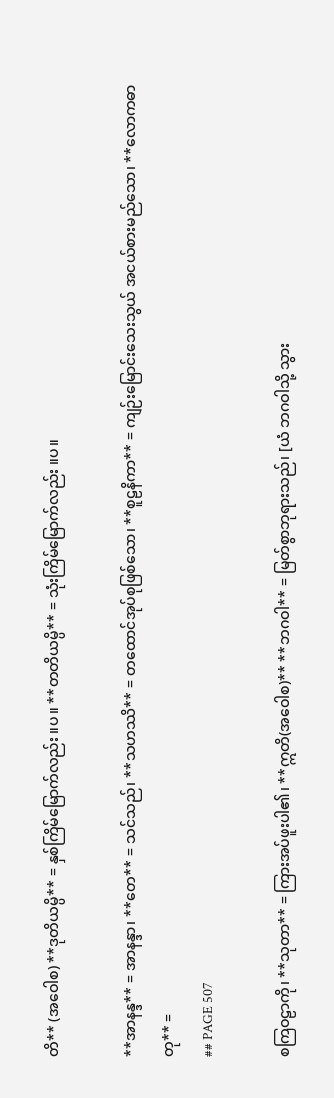တိ** (အဝေါစ) **ဒုတိယမ္ပိ** = နှစ်ကြိမ်မြောက်လည်း ။ပ။ **တတိယမ္ပိ** = သုံးကြိမ်မြောက်လည်း ။ပ။

**အာနန္ဒ** = အာနန္ဒာ၊ **တေ** = သင်သည်၊ **သဟဿိ** = တထောင်အုပ်စုဖြစ်သော၊ **စူဠနိကာ** = ကျဉ်းမြောင်းသေးသွယ် အငယ်စားမည်သော၊ **လောကဓာတု** =
## PAGE 507

စကြဝဠာကို၊ **သုတာ** = ကြားအပ်ဖူးပါ၏၊ **ဣတိ(အဝေါစ)** **ဘဂဝါ** = မြတ်စွာဘုရားသည်၊ [ယံ ဘဂဝါသို့ သွား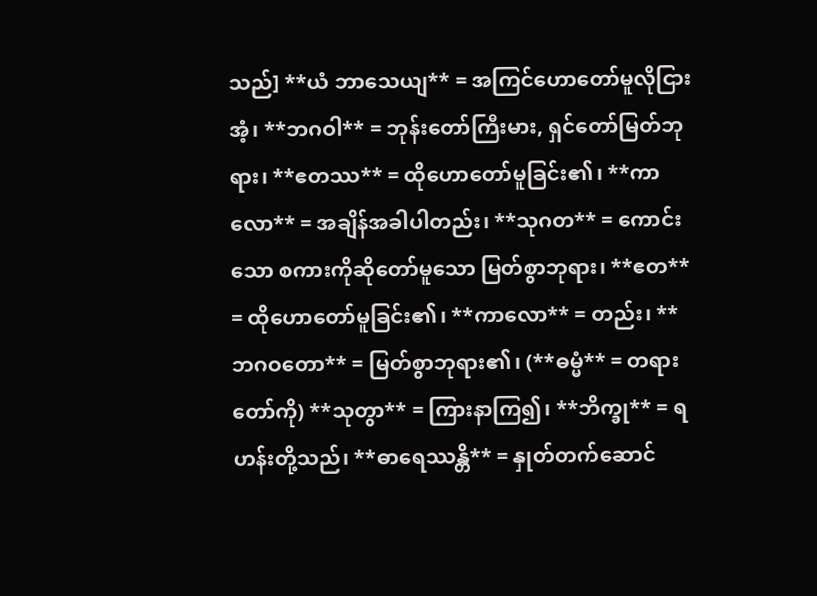သည်] **ယံ ဘာသေယျ** = အကြင်ဟောတော်မူလိုငြားအံ့၊ **ဘဂဝါ** = ဘုန်းတော်ကြီးမား, ရှင်တော်မြတ်ဘုရား၊ **ဧတဿ** = ထိုဟောတော်မူခြင်း၏၊ **ကာလော** = အချိန်အခါပါတည်း၊ **သုဂတ** = ကောင်းသော စကားကိုဆိုတော်မူသော မြတ်စွာဘုရား၊ **ဧတ** = ထိုဟောတော်မူခြင်း၏၊ **ကာလော** = တည်း၊ **ဘဂဝတော** = မြတ်စွာဘုရား၏၊ (**ဓမ္မံ** = တရားတော်ကို) **သုတွာ** = ကြားနာကြ၍၊ **ဘိက္ခု** = ရဟန်းတို့သည်၊ **ဓာရေဿန္တိ** = နှုတ်တက်ဆောင်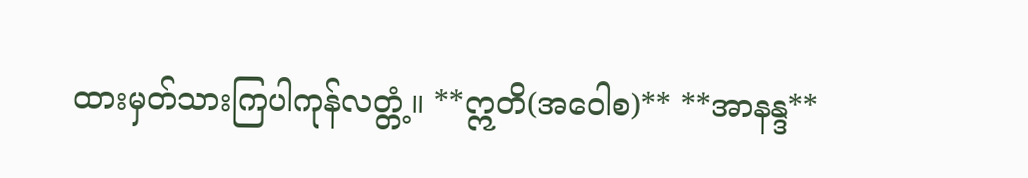ထားမှတ်သားကြပါကုန်လတ္တံ့။ **ဣတိ(အဝေါစ)** **အာနန္ဒ**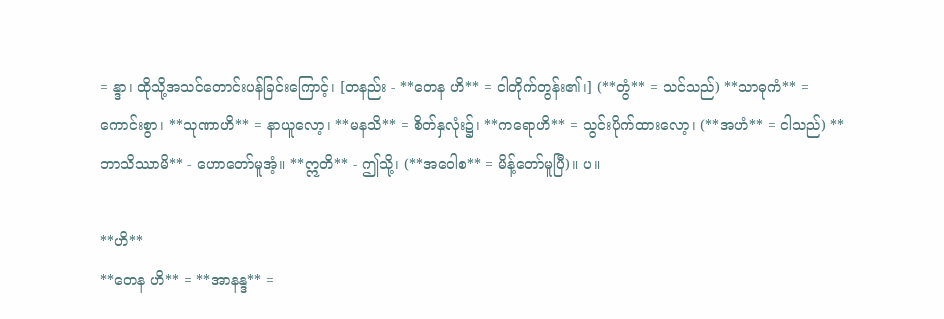= န္ဒာ၊ ထိုသို့အသင်တောင်းပန်ခြင်းကြောင့်၊ [တနည်း - **တေန ဟိ** = ငါတိုက်တွန်း၏၊] (**တွံ** = သင်သည်) **သာဓုကံ** = ကောင်းစွာ၊ **သုဏာဟိ** = နာယူလော့၊ **မနသိ** = စိတ်နှလုံး၌၊ **ကရောဟိ** = သွင်းပိုက်ထားလော့၊ (**အဟံ** = ငါသည်) **ဘာသိဿာမိ** - ဟောတော်မူအံ့။ **ဣတိ** - ဤသို့၊ (**အဝေါစ** = မိန့်တော်မူပြီ)။ ပ။

**ဟိ**
**တေန ဟိ** = **အာနန္ဒ** =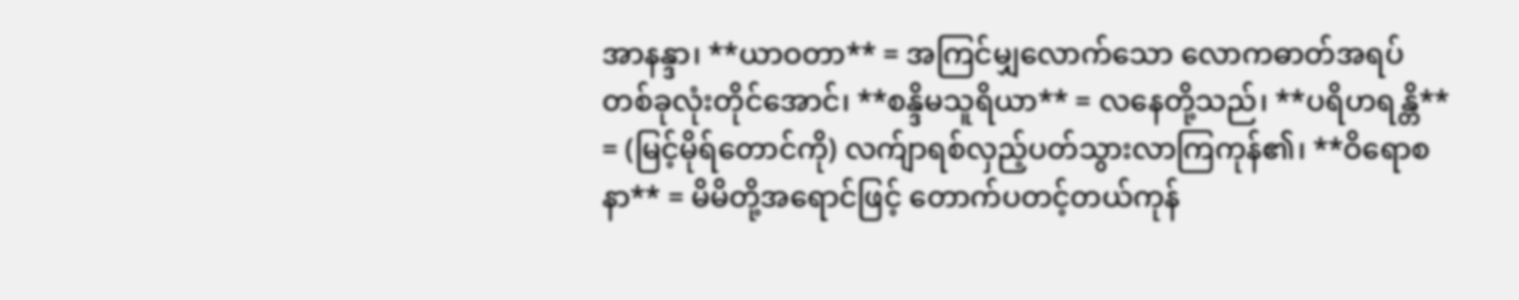အာနန္ဒာ၊ **ယာဝတာ** = အကြင်မျှလောက်သော လောကဓာတ်အရပ် တစ်ခုလုံးတိုင်အောင်၊ **စန္ဒိမသူရိယာ** = လနေတို့သည်၊ **ပရိဟရန္တိ** = (မြင့်မိုရ်တောင်ကို) လက်ျာရစ်လှည့်ပတ်သွားလာကြကုန်၏၊ **ဝိရောစနာ** = မိမိတို့အရောင်ဖြင့် တောက်ပတင့်တယ်ကုန်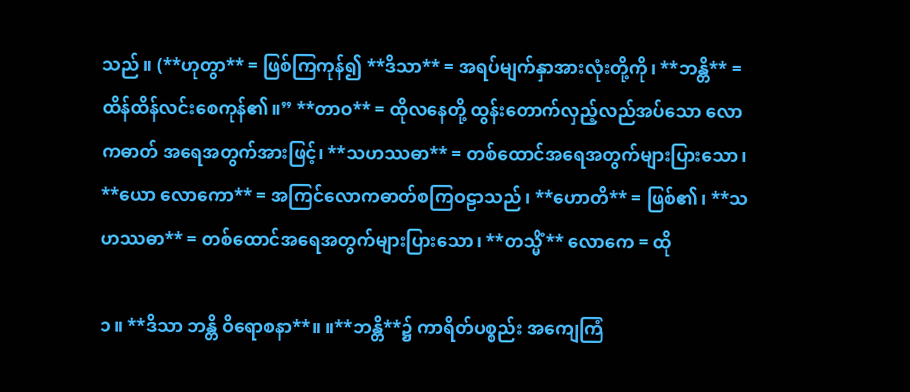သည်။ (**ဟုတွာ** = ဖြစ်ကြကုန်၍ **ဒိသာ** = အရပ်မျက်နှာအားလုံးတို့ကို၊ **ဘန္တိ** = ထိန်ထိန်လင်းစေကုန်၏။” **တာဝ** = ထိုလနေတို့ ထွန်းတောက်လှည့်လည်အပ်သော လောကဓာတ် အရေအတွက်အားဖြင့်၊ **သဟဿဓာ** = တစ်ထောင်အရေအတွက်များပြားသော၊ **ယော လောကော** = အကြင်လောကဓာတ်စကြဝဠာသည်၊ **ဟောတိ** = ဖြစ်၏၊ **သဟဿဓာ** = တစ်ထောင်အရေအတွက်များပြားသော၊ **တသ္မိံ** လောကေ = ထို

၁။ **ဒိသာ ဘန္တိ ဝိရောစနာ**။ ။**ဘန္တိ**၌ ကာရိတ်ပစ္စည်း အကျေကြံ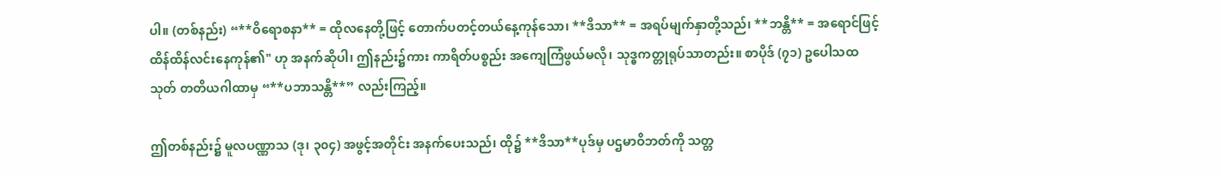ပါ။ (တစ်နည်း) “**ဝိရောစနာ** = ထိုလနေတို့ဖြင့် တောက်ပတင့်တယ်နေ့ကုန်သော၊ **ဒိသာ** = အရပ်မျက်နှာတို့သည်၊ **ဘန္တိ** = အရောင်ဖြင့် ထိန်ထိန်လင်းနေကုန်၏" ဟု အနက်ဆိုပါ၊ ဤနည်း၌ကား ကာရိတ်ပစ္စည်း အကျေကြံဖွယ်မလို၊ သုဒ္ဓကတ္တုရုပ်သာတည်း။ စာပိုဒ် (၇၁) ဥပေါသထသုတ် တတိယဂါထာမှ “**ပဘာသန္တိ**” လည်းကြည့်။

ဤတစ်နည်း၌ မူလပဏ္ဏာသ (ဒု၊ ၃၀၄) အဖွင့်အတိုင်း အနက်ပေးသည်၊ ထို၌ **ဒိသာ**ပုဒ်မှ ပဌမာဝိဘတ်ကို သတ္တ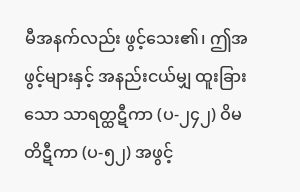မီအနက်လည်း ဖွင့်သေး၏၊ ဤအဖွင့်များနှင့် အနည်းငယ်မျှ ထူးခြားသော သာရတ္ထဋီကာ (ပ-၂၄၂) ဝိမတိဋီကာ (ပ-၅၂) အဖွင့်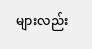များလည်း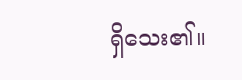ရှိသေး၏။